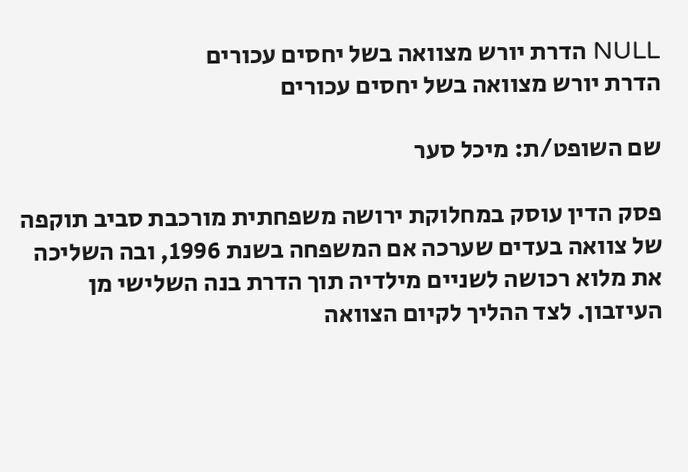NULL הדרת יורש מצוואה בשל יחסים עכורים
הדרת יורש מצוואה בשל יחסים עכורים

שם השופט/ת: מיכל סער

פסק הדין עוסק במחלוקת ירושה משפחתית מורכבת סביב תוקפה של צוואה בעדים שערכה אם המשפחה בשנת 1996, ובה השליכה את מלוא רכושה לשניים מילדיה תוך הדרת בנה השלישי מן העיזבון. לצד ההליך לקיום הצוואה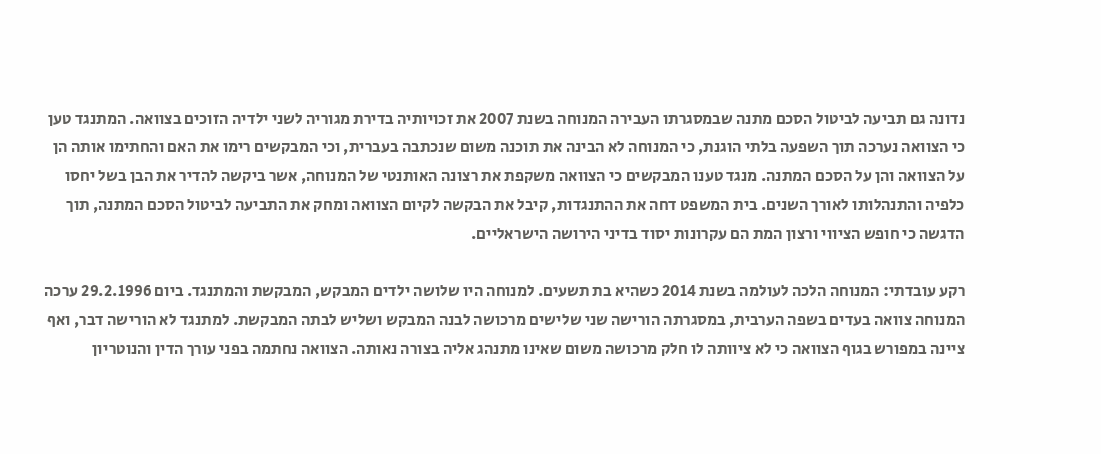נדונה גם תביעה לביטול הסכם מתנה שבמסגרתו העבירה המנוחה בשנת 2007 את זכויותיה בדירת מגוריה לשני ילדיה הזוכים בצוואה. המתנגד טען כי הצוואה נערכה תוך השפעה בלתי הוגנת, כי המנוחה לא הבינה את תוכנה משום שנכתבה בעברית, וכי המבקשים רימו את האם והחתימו אותה הן על הצוואה והן על הסכם המתנה. מנגד טענו המבקשים כי הצוואה משקפת את רצונה האותנטי של המנוחה, אשר ביקשה להדיר את הבן בשל יחסו כלפיה והתנהלותו לאורך השנים. בית המשפט דחה את ההתנגדות, קיבל את הבקשה לקיום הצוואה ומחק את התביעה לביטול הסכם המתנה, תוך הדגשה כי חופש הציווי ורצון המת הם עקרונות יסוד בדיני הירושה הישראליים.

רקע עובדתי: המנוחה הלכה לעולמה בשנת 2014 כשהיא בת תשעים. למנוחה היו שלושה ילדים המבקש, המבקשת והמתנגד. ביום 29.2.1996 ערכה המנוחה צוואה בעדים בשפה הערבית, במסגרתה הורישה שני שלישים מרכושה לבנה המבקש ושליש לבתה המבקשת. למתנגד לא הורישה דבר, ואף ציינה במפורש בגוף הצוואה כי לא ציוותה לו חלק מרכושה משום שאינו מתנהג אליה בצורה נאותה. הצוואה נחתמה בפני עורך הדין והנוטריון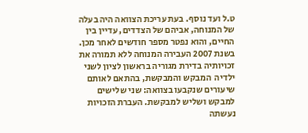ט.ל ועד נוסף. בעת עריכת הצוואה היה בעלה של המנוחה, אביהם של הצדדים, עדיין בין החיים, והוא נפטר מספר חודשים לאחר מכן.  בשנת 2007 העבירה המנוחה ללא תמורה את זכויותיה בדירת מגוריה בראשון לציון לשני ילדיה  המבקש והמבקשת, בהתאם לאותם שיעורים שנקבעו בצוואה: שני שלישים למבקש ושליש למבקשת. העברת הזכויות נעשתה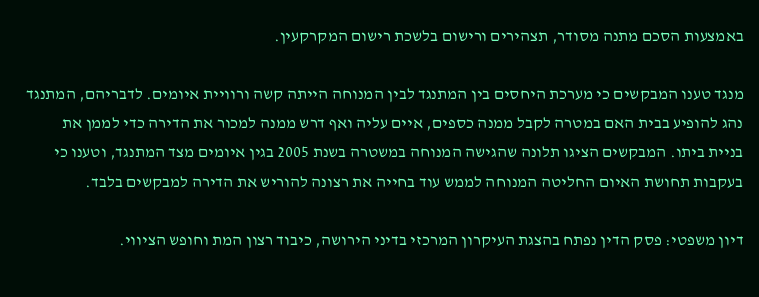באמצעות הסכם מתנה מסודר, תצהירים ורישום בלשכת רישום המקרקעין.

מנגד טענו המבקשים כי מערכת היחסים בין המתנגד לבין המנוחה הייתה קשה ורוויית איומים. לדבריהם, המתנגד נהג להופיע בבית האם במטרה לקבל ממנה כספים, איים עליה ואף דרש ממנה למכור את הדירה כדי לממן את בניית ביתו. המבקשים הציגו תלונה שהגישה המנוחה במשטרה בשנת 2005 בגין איומים מצד המתנגד, וטענו כי בעקבות תחושת האיום החליטה המנוחה לממש עוד בחייה את רצונה להוריש את הדירה למבקשים בלבד.

דיון משפטי: פסק הדין נפתח בהצגת העיקרון המרכזי בדיני הירושה, כיבוד רצון המת וחופש הציווי.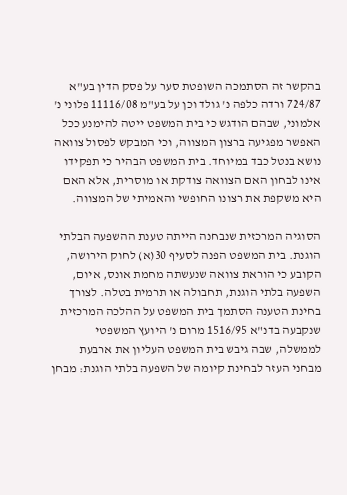בהקשר זה הסתמכה השופטת סער על פסק הדין בע"א 724/87 ורדה כלפה נ' גולד וכן על בע"מ 11116/08 פלוני נ' אלמוני, שבהם הודגש כי בית המשפט ייטה להימנע ככל האפשר מפגיעה ברצון המצווה, וכי המבקש לפסול צוואה נושא בנטל כבד במיוחד. בית המשפט הבהיר כי תפקידו אינו לבחון האם הצוואה צודקת או מוסרית, אלא האם היא משקפת את רצונו החופשי והאמיתי של המצווה.

הסוגיה המרכזית שנבחנה הייתה טענת ההשפעה הבלתי הוגנת. בית המשפט הפנה לסעיף 30(א) לחוק הירושה, הקובע כי הוראת צוואה שנעשתה מחמת אונס, איום, השפעה בלתי הוגנת, תחבולה או תרמית בטלה. לצורך בחינת הטענה הסתמך בית המשפט על ההלכה המרכזית שנקבעה בדנ"א 1516/95 מרום נ' היועץ המשפטי לממשלה, שבה גיבש בית המשפט העליון את ארבעת מבחני העזר לבחינת קיומה של השפעה בלתי הוגנת: מבחן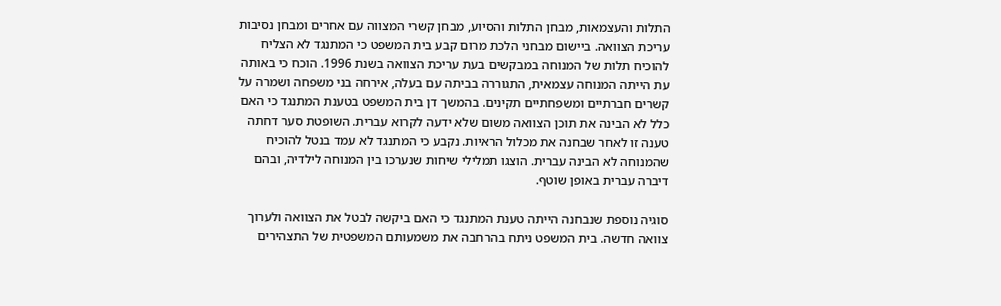התלות והעצמאות, מבחן התלות והסיוע, מבחן קשרי המצווה עם אחרים ומבחן נסיבות עריכת הצוואה. ביישום מבחני הלכת מרום קבע בית המשפט כי המתנגד לא הצליח להוכיח תלות של המנוחה במבקשים בעת עריכת הצוואה בשנת 1996. הוכח כי באותה עת הייתה המנוחה עצמאית, התגוררה בביתה עם בעלה, אירחה בני משפחה ושמרה על קשרים חברתיים ומשפחתיים תקינים. בהמשך דן בית המשפט בטענת המתנגד כי האם כלל לא הבינה את תוכן הצוואה משום שלא ידעה לקרוא עברית. השופטת סער דחתה טענה זו לאחר שבחנה את מכלול הראיות. נקבע כי המתנגד לא עמד בנטל להוכיח שהמנוחה לא הבינה עברית. הוצגו תמלילי שיחות שנערכו בין המנוחה לילדיה, ובהם דיברה עברית באופן שוטף.

סוגיה נוספת שנבחנה הייתה טענת המתנגד כי האם ביקשה לבטל את הצוואה ולערוך צוואה חדשה. בית המשפט ניתח בהרחבה את משמעותם המשפטית של התצהירים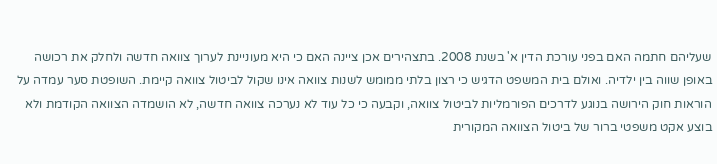שעליהם חתמה האם בפני עורכת הדין א' בשנת 2008. בתצהירים אכן ציינה האם כי היא מעוניינת לערוך צוואה חדשה ולחלק את רכושה באופן שווה בין ילדיה. ואולם בית המשפט הדגיש כי רצון בלתי ממומש לשנות צוואה אינו שקול לביטול צוואה קיימת. השופטת סער עמדה על הוראות חוק הירושה בנוגע לדרכים הפורמליות לביטול צוואה, וקבעה כי כל עוד לא נערכה צוואה חדשה, לא הושמדה הצוואה הקודמת ולא בוצע אקט משפטי ברור של ביטול הצוואה המקורית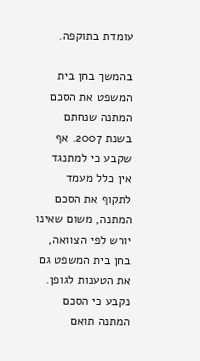עומדת בתוקפה.

בהמשך בחן בית המשפט את הסכם המתנה שנחתם בשנת 2007. אף שקבע כי למתנגד אין כלל מעמד לתקוף את הסכם המתנה, משום שאינו יורש לפי הצוואה, בחן בית המשפט גם את הטענות לגופן. נקבע כי הסכם המתנה תואם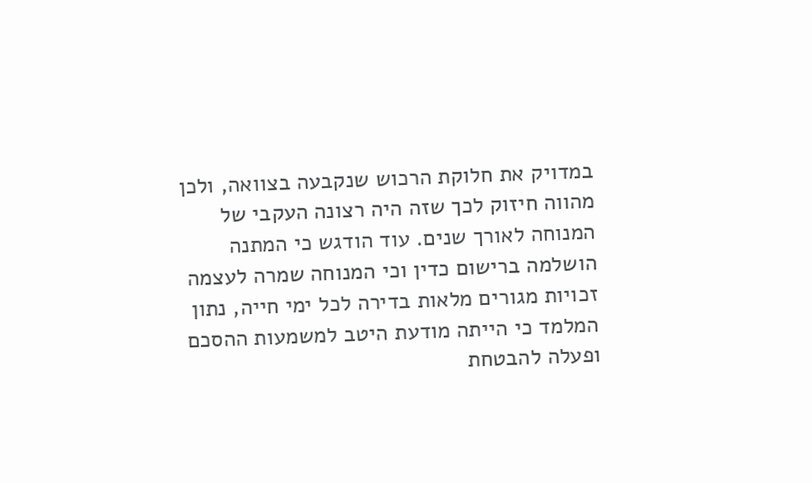במדויק את חלוקת הרכוש שנקבעה בצוואה, ולכן מהווה חיזוק לכך שזה היה רצונה העקבי של המנוחה לאורך שנים. עוד הודגש כי המתנה הושלמה ברישום כדין וכי המנוחה שמרה לעצמה זכויות מגורים מלאות בדירה לכל ימי חייה, נתון המלמד כי הייתה מודעת היטב למשמעות ההסכם ופעלה להבטחת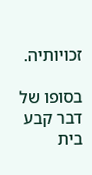זכויותיה.

בסופו של דבר קבע בית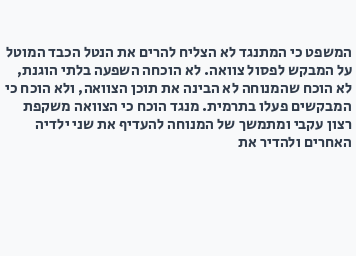המשפט כי המתנגד לא הצליח להרים את הנטל הכבד המוטל על המבקש לפסול צוואה. לא הוכחה השפעה בלתי הוגנת, לא הוכח שהמנוחה לא הבינה את תוכן הצוואה, ולא הוכח כי המבקשים פעלו בתרמית. מנגד הוכח כי הצוואה משקפת רצון עקבי ומתמשך של המנוחה להעדיף את שני ילדיה האחרים ולהדיר את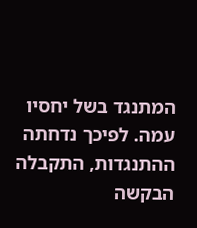המתנגד בשל יחסיו עמה. לפיכך נדחתה ההתנגדות, התקבלה הבקשה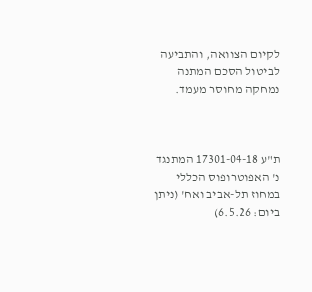לקיום הצוואה, והתביעה לביטול הסכם המתנה נמחקה מחוסר מעמד.



ת"ע 17301-04-18 המתנגד נ' האפוטרופוס הכללי במחוז תל-אביב ואח' (ניתן ביום: 6.5.26)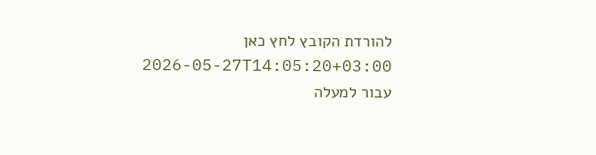להורדת הקובץ לחץ כאן 2026-05-27T14:05:20+03:00
עבור למעלה